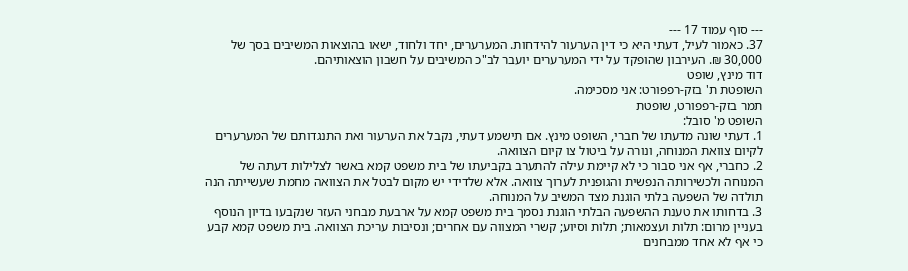--- סוף עמוד 17 ---
37. כאמור לעיל, דעתי היא כי דין הערעור להידחות. המערערים, יחד ולחוד, ישאו בהוצאות המשיבים בסך של 30,000 ₪. העירבון שהופקד על ידי המערערים יועבר לב"כ המשיבים על חשבון הוצאותיהם.
דוד מינץ, שופט
השופטת ת' בזק-רפפורט: אני מסכימה.
תמר בזק-רפפורט, שופטת
השופט מ' סובל:
1. דעתי שונה מדעתו של חברי, השופט מינץ. אם תישמע דעתי, נקבל את הערעור ואת התנגדותם של המערערים לקיום צוואת המנוחה, ונורה על ביטול צו קיום הצוואה.
2. כחברי, אף אני סבור כי לא קיימת עילה להתערב בקביעתו של בית משפט קמא באשר לצלילות דעתה של המנוחה ולכשירותה הנפשית והגופנית לערוך צוואה. אלא שלדידי יש מקום לבטל את הצוואה מחמת שעשייתה הנה תולדה של השפעה בלתי הוגנת מצד המשיב על המנוחה.
3. בדחותו את טענת ההשפעה הבלתי הוגנת נסמך בית משפט קמא על ארבעת מבחני העזר שנקבעו בדיון הנוסף בעניין מרום: תלות ועצמאות; תלות וסיוע; קשרי המצווה עם אחרים; ונסיבות עריכת הצוואה. בית משפט קמא קבע כי אף לא אחד ממבחנים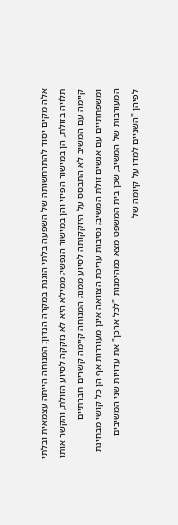אלה מקים יסוד להתרחשותה של השפעה בלתי הוגנת במקרה הנדון: המנוחה הייתה עצמאית ובלתי תלויה בזולת, הן במישור הפיזי והן במישור הנפשי; ממילא היא לא נזקקה לסיוע הזולת, והקשר אותו קיימה עם המשיב לא התבסס על היזקקותה לסיוע ממנו; המנוחה קיימה קשרים חברתיים ומשפחתיים עם אנשים זולת המשיב; נסיבות עריכת הצוואה אינן מעוררות אף הן כל קושי מבחינת המעורבות של המשיב, שכן בית המשפט מצא כמהימנות "לכל ארכן" את עדויות שני המשיבים לפיהן "השניים למדו על קיומה של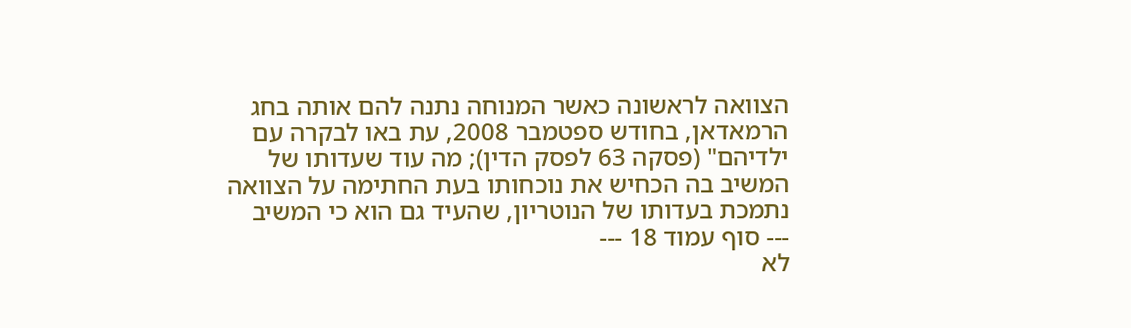הצוואה לראשונה כאשר המנוחה נתנה להם אותה בחג הרמאדאן, בחודש ספטמבר 2008, עת באו לבקרה עם ילדיהם" (פסקה 63 לפסק הדין); מה עוד שעדותו של המשיב בה הכחיש את נוכחותו בעת החתימה על הצוואה נתמכת בעדותו של הנוטריון, שהעיד גם הוא כי המשיב
--- סוף עמוד 18 ---
לא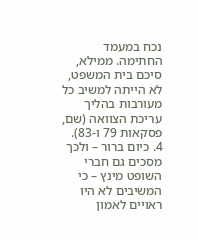נכח במעמד החתימה. ממילא, סיכם בית המשפט, לא הייתה למשיב כל מעורבות בהליך עריכת הצוואה (שם, פסקאות 79 ו-83).
4. כיום ברור – ולכך מסכים גם חברי השופט מינץ – כי המשיבים לא היו ראויים לאמון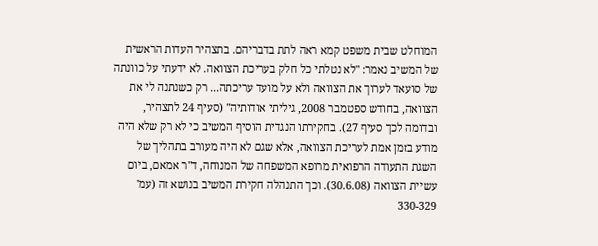המוחלט שבית משפט קמא ראה לתת בדבריהם. בתצהיר העדות הראשית של המשיב נאמר: "לא נטלתי כל חלק בעריכת הצוואה. לא ידעתי על כוונתה של סועאד לערוך את הצוואה ולא על מועד עריכתה... רק כשנתנה לי את הצוואה, בחודש ספטמבר 2008, גיליתי אודותיה" (סעיף 24 לתצהיר, ובדומה לכך סעיף 27). בחקירתו הנגדית הוסיף המשיב כי לא רק שלא היה מודע בזמן אמת לעריכת הצוואה, אלא שגם לא היה מעורב בתהליך של השגת התעודה הרפואית מרופא המשפחה של המנוחה, ד"ר אמאם, ביום עשיית הצוואה (30.6.08). וכך התנהלה חקירת המשיב בנושא זה (עמ' 330-329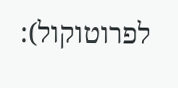לפרוטוקול):